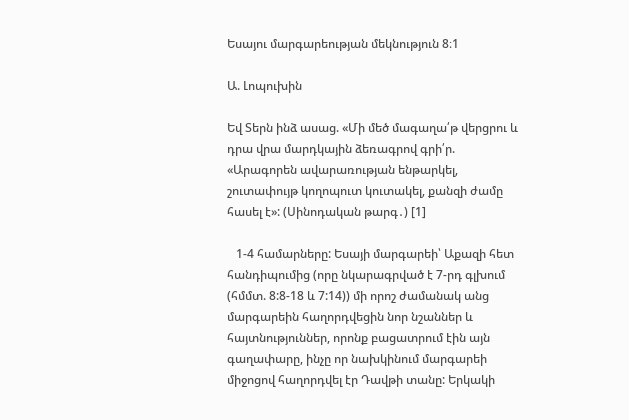Եսայու մարգարեության մեկնություն 8։1

Ա. Լոպուխին

Եվ Տերն ինձ ասաց. «Մի մեծ մագաղա՛թ վերցրու և դրա վրա մարդկային ձեռագրով գրի՛ր. «Արագորեն ավարառության ենթարկել, շուտափույթ կողոպուտ կուտակել, քանզի ժամը հասել է»: (Սինոդական թարգ․) [1]

   1-4 համարները: Եսայի մարգարեի՝ Աքազի հետ հանդիպումից (որը նկարագրված է 7-րդ գլխում (հմմտ. 8:8-18 և 7:14)) մի որոշ ժամանակ անց մարգարեին հաղորդվեցին նոր նշաններ և հայտնություններ, որոնք բացատրում էին այն գաղափարը, ինչը որ նախկինում մարգարեի միջոցով հաղորդվել էր Դավթի տանը: Երկակի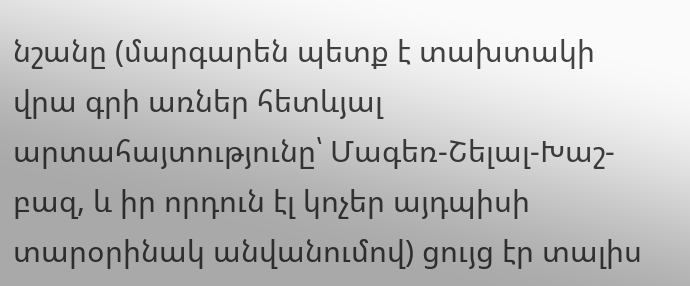նշանը (մարգարեն պետք է տախտակի վրա գրի առներ հետևյալ արտահայտությունը՝ Մագեռ-Շելալ-Խաշ-բազ, և իր որդուն էլ կոչեր այդպիսի տարօրինակ անվանումով) ցույց էր տալիս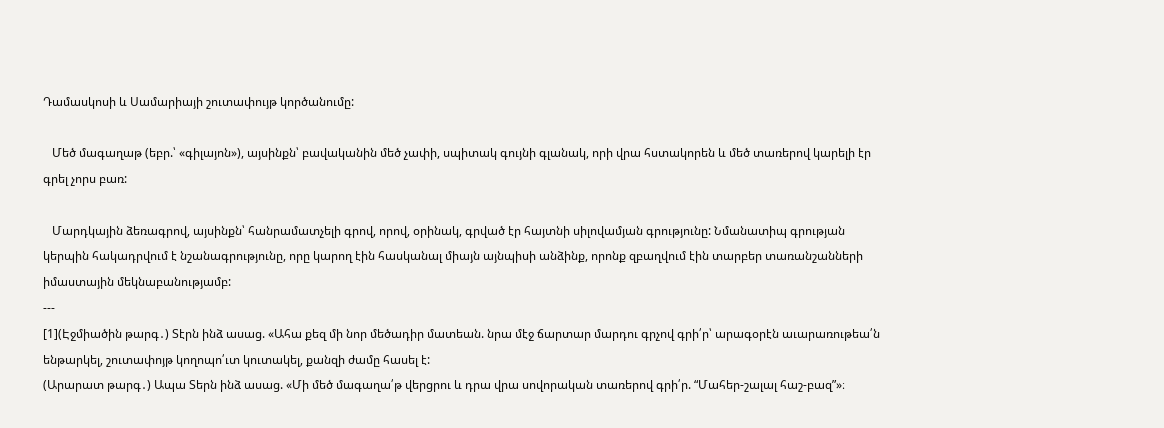Դամասկոսի և Սամարիայի շուտափույթ կործանումը:

   Մեծ մագաղաթ (եբր.՝ «գիլայոն»), այսինքն՝ բավականին մեծ չափի, սպիտակ գույնի գլանակ, որի վրա հստակորեն և մեծ տառերով կարելի էր գրել չորս բառ:

   Մարդկային ձեռագրով, այսինքն՝ հանրամատչելի գրով, որով, օրինակ, գրված էր հայտնի սիլովամյան գրությունը: Նմանատիպ գրության կերպին հակադրվում է նշանագրությունը, որը կարող էին հասկանալ միայն այնպիսի անձինք, որոնք զբաղվում էին տարբեր տառանշանների իմաստային մեկնաբանությամբ:
---
[1](Էջմիածին թարգ․) Տէրն ինձ ասաց. «Ահա քեզ մի նոր մեծադիր մատեան. նրա մէջ ճարտար մարդու գրչով գրի՛ր՝ արագօրէն աւարառութեա՛ն ենթարկել, շուտափոյթ կողոպո՛ւտ կուտակել, քանզի ժամը հասել է:
(Արարատ թարգ․) Ապա Տերն ինձ ասաց. «Մի մեծ մագաղա՛թ վերցրու և դրա վրա սովորական տառերով գրի՛ր. “Մահեր-շալալ հաշ-բազ”»։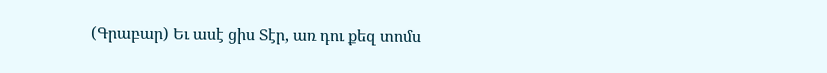(Գրաբար) Եւ ասէ ցիս Տէր, առ դու քեզ տոմս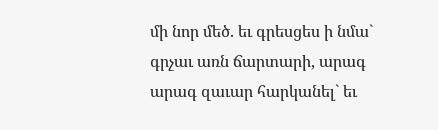մի նոր մեծ. եւ գրեսցես ի նմա` գրչաւ առն ճարտարի, արագ արագ զաւար հարկանել` եւ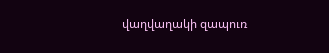վաղվաղակի զապուռ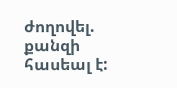ժողովել. քանզի հասեալ է: